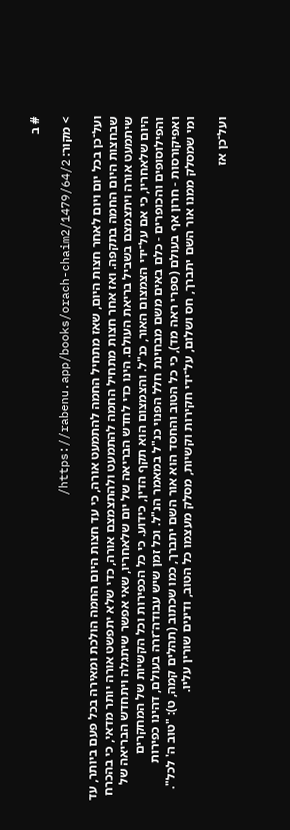# ב

> מקור: https://rabenu.app/books/orach-chaim2/1479/64/2/

ועל־כן בכל יום ויום לאחר חצות היום, שאז מתחיל החמה להתמעט אורה, כי עד חצות היום החמה הולכת ומאירה בכל פעם ביותר, עד שבחצות היום החמה בתקפה. ואז אחר חצות מתחיל החמה להתמעט ולהתצמצם אורה, כדי שלא יתפשט אורה יותר מדאי, כי בהכרח שיתמעט אורה ויתצמצם בשביל בריאת העולם. הינו כדי לחדש הבריאה של יום שלאחריו, שאי אפשר שיתגלה ויתחדש הבריאה של היום שלאחריו, כי אם על־ידי הצמצום האור, כנ"ל. והצמצום הוא תקף הדין, כידוע. כי כל הכפירות וכל הקשיות של המחקרים והפילוסופים והכופרים - כלם באים משם מבחינת חלל הפנוי כנ"ל במאמר הנ"ל. וכל זמן שיש עבודה־זרה בעולם, דהינו כפירות ואפיקורסות - חרון אף בעולם (ספרי ראה מד), כי כל הטוב והחסד הוא אור השם יתברך, כמו שכתוב (תהלים קמה, ט): "טוב ה' לכל". ומי שמסלק ממנו אור השם יתברך, חס ושלום, על־ידי חקירות וקשיות, מסלק מעצמו כל הטוב, ודינים שורין עליו.

ועל־כן אז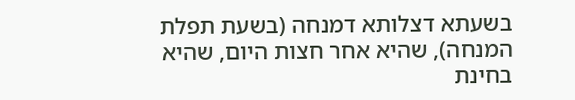בשעתא דצלותא דמנחה (בשעת תפלת המנחה), שהיא אחר חצות היום, שהיא בחינת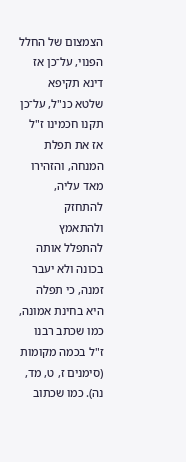הצמצום של החלל הפנוי, על־כן אז דינא תקיפא שלטא כנ"ל, על־כן תקנו חכמינו ז"ל אז את תפלת המנחה, והזהירו מאד עליה, להתחזק ולהתאמץ להתפלל אותה בכונה ולא יעבר זמנה, כי תפלה היא בחינת אמונה, כמו שכתב רבנו ז"ל בכמה מקומות (סימנים ז, ט, מד, נה). כמו שכתוב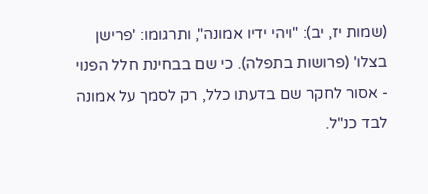(שמות יז, יב): "ויהי ידיו אמונה", ותרגומו: 'פרישן בצלו' (פרושות בתפלה). כי שם בבחינת חלל הפנוי - אסור לחקר שם בדעתו כלל, רק לסמך על אמונה לבד כנ"ל.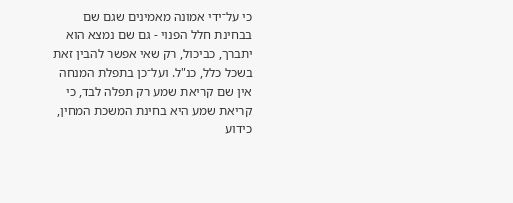כי על־ידי אמונה מאמינים שגם שם בבחינת חלל הפנוי - גם שם נמצא הוא יתברך, כביכול, רק שאי אפשר להבין זאת בשכל כלל, כנ"ל. ועל־כן בתפלת המנחה אין שם קריאת שמע רק תפלה לבד, כי קריאת שמע היא בחינת המשכת המחין, כידוע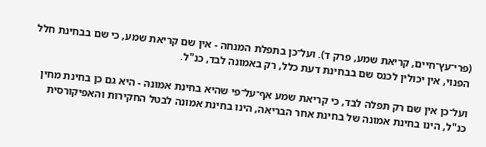(פרי־עץ־חיים, קריאת שמע, פרק ד). ועל־כן בתפלת המנחה - אין שם קריאת שמע, כי שם בבחינת חלל הפנוי, אין יכולין לכנס שם בבחינת דעת כלל, רק באמונה לבד, כנ"ל.

ועל־כן אין שם רק תפלה לבד, כי קריאת שמע אף־על־פי שהיא בחינת אמונה - היא גם כן בחינת מחין כנ"ל, הינו בחינת אמונה של בחינת אחר הבריאה, הינו בחינת אמונה לבטל החקירות והאפיקורסית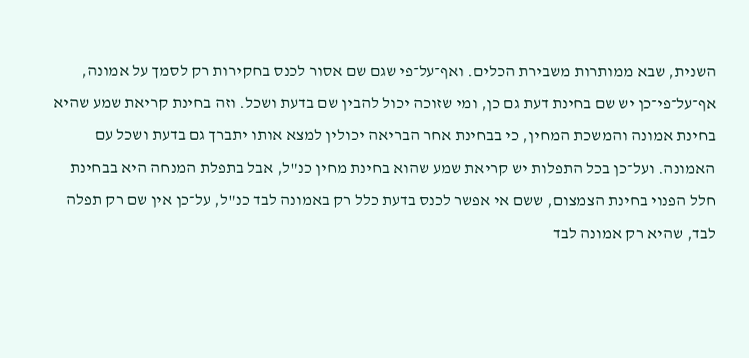השנית, שבא ממותרות משבירת הכלים. ואף־על־פי שגם שם אסור לכנס בחקירות רק לסמך על אמונה, אף־על־פי־כן יש שם בחינת דעת גם כן, ומי שזוכה יכול להבין שם בדעת ושכל. וזה בחינת קריאת שמע שהיא בחינת אמונה והמשכת המחין, כי בבחינת אחר הבריאה יכולין למצא אותו יתברך גם בדעת ושכל עם האמונה. ועל־כן בכל התפלות יש קריאת שמע שהוא בחינת מחין כנ"ל, אבל בתפלת המנחה היא בבחינת חלל הפנוי בחינת הצמצום, ששם אי אפשר לכנס בדעת כלל רק באמונה לבד כנ"ל, על־כן אין שם רק תפלה לבד, שהיא רק אמונה לבד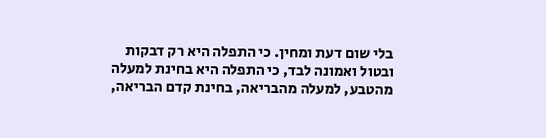בלי שום דעת ומחין. כי התפלה היא רק דבקות ובטול ואמונה לבד, כי התפלה היא בחינת למעלה מהטבע, למעלה מהבריאה, בחינת קדם הבריאה,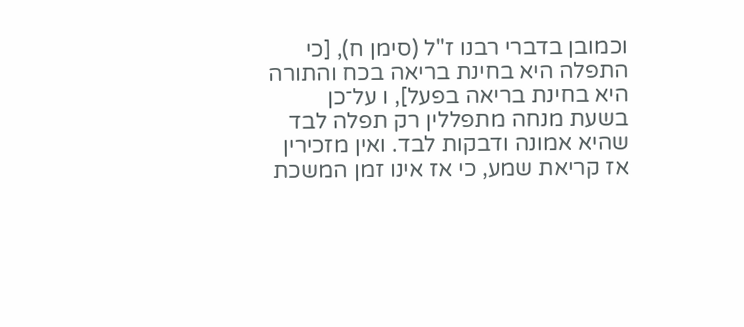וכמובן בדברי רבנו ז"ל (סימן ח), [כי התפלה היא בחינת בריאה בכח והתורה היא בחינת בריאה בפעל], ו על־כן בשעת מנחה מתפללין רק תפלה לבד שהיא אמונה ודבקות לבד. ואין מזכירין אז קריאת שמע, כי אז אינו זמן המשכת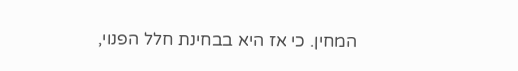המחין. כי אז היא בבחינת חלל הפנוי,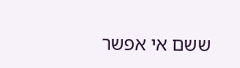ששם אי אפשר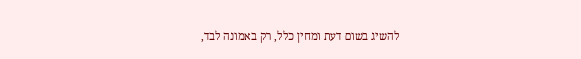להשיג בשום דעת ומחין כלל, רק באמונה לבד,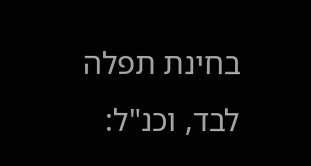בחינת תפלה לבד, וכנ"ל: